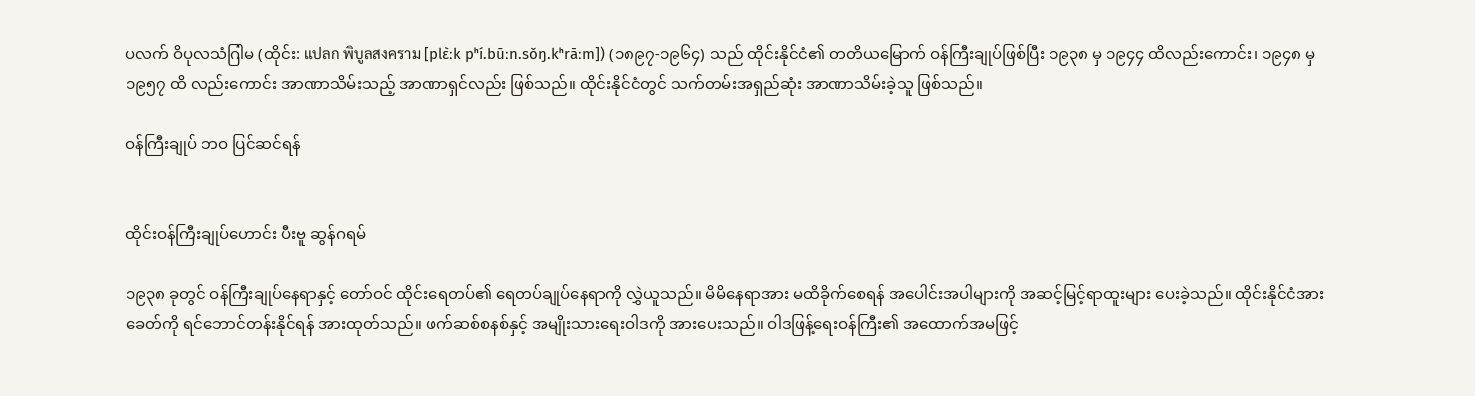ပလက် ဝိပုလသံဂြါမ (ထိုင်း: แปลก พิบูลสงคราม [plɛ̀ːk pʰí.būːn.sǒŋ.kʰrāːm]) (၁၈၉၇-၁၉၆၄) သည် ထိုင်းနိုင်ငံ၏ တတိယမြောက် ဝန်ကြီးချုပ်ဖြစ်ပြီး ၁၉၃၈ မှ ၁၉၄၄ ထိလည်းကောင်း၊ ၁၉၄၈ မှ ၁၉၅၇ ထိ လည်းကောင်း အာဏာသိမ်းသည့် အာဏာရှင်လည်း ဖြစ်သည်။ ထိုင်းနိုင်ငံတွင် သက်တမ်းအရှည်ဆုံး အာဏာသိမ်းခဲ့သူ ဖြစ်သည်။

ဝန်ကြီးချုပ် ဘဝ ပြင်ဆင်ရန်


ထိုင်းဝန်ကြီးချုပ်ဟောင်း ပီးဗူ ဆွန်ဂရမ်

၁၉၃၈ ခုတွင် ဝန်ကြီးချုပ်နေရာနှင့် တော်ဝင် ထိုင်းရေတပ်၏ ရေတပ်ချုပ်နေရာကို လွှဲယူသည်။ မိမိနေရာအား မထိခိုက်စေရန် အပေါင်းအပါများကို အဆင့်မြင့်ရာထူးများ ပေးခဲ့သည်။ ထိုင်းနိုင်ငံအား ခေတ်ကို ရင်ဘောင်တန်းနိုင်ရန် အားထုတ်သည်။ ဖက်ဆစ်စနစ်နှင့် အမျိုးသားရေးဝါဒကို အားပေးသည်။ ဝါဒဖြန့်ရေးဝန်ကြီး၏ အထောက်အမဖြင့်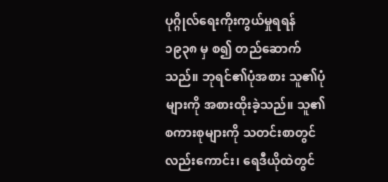ပုဂ္ဂိုလ်ရေးကိုးကွယ်မှုရရန် ၁၉၃၈ မှ စ၍ တည်ဆောက်သည်။ ဘုရင်၏ပုံအစား သူ၏ပုံများကို အစားထိုးခဲ့သည်။ သူ၏ စကားစုများကို သတင်းစာတွင်လည်းကောင်း၊ ရေဒီယိုထဲတွင်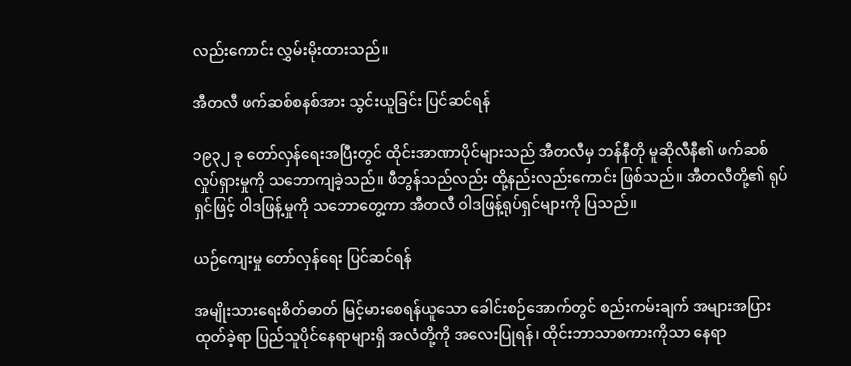လည်းကောင်း လွှမ်းမိုးထားသည်။

အီတလီ ဖက်ဆစ်စနစ်အား သွင်းယူခြင်း ပြင်ဆင်ရန်

၁၉၃၂ ခု တော်လှန်ရေးအပြီးတွင် ထိုင်းအာဏာပိုင်များသည် အီတလီမှ ဘန်နီတို မူဆိုလီနီ၏ ဖက်ဆစ်လှုပ်ရှားမှုကို သဘောကျခဲ့သည်။ ဖီဘွန်သည်လည်း ထို့နည်းလည်းကောင်း ဖြစ်သည်။ အီတလီတို့၏ ရုပ်ရှင်ဖြင့် ဝါဒဖြန့်မှုကို သဘောတွေ့ကာ အီတလီ ဝါဒဖြန့်ရုပ်ရှင်များကို ပြသည်။

ယဉ်ကျေးမှု တော်လှန်ရေး ပြင်ဆင်ရန်

အမျိုးသားရေးစိတ်ဓာတ် မြင့်မားစေရန်ယူသော ခေါင်းစဉ်အောက်တွင် စည်းကမ်းချက် အများအပြား ထုတ်ခဲ့ရာ ပြည်သူပိုင်နေရာများရှိ အလံတို့ကို အလေးပြုရန်၊ ထိုင်းဘာသာစကားကိုသာ နေရာ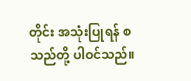တိုင်း အသုံးပြုရန် စသည်တို့ ပါဝင်သည်။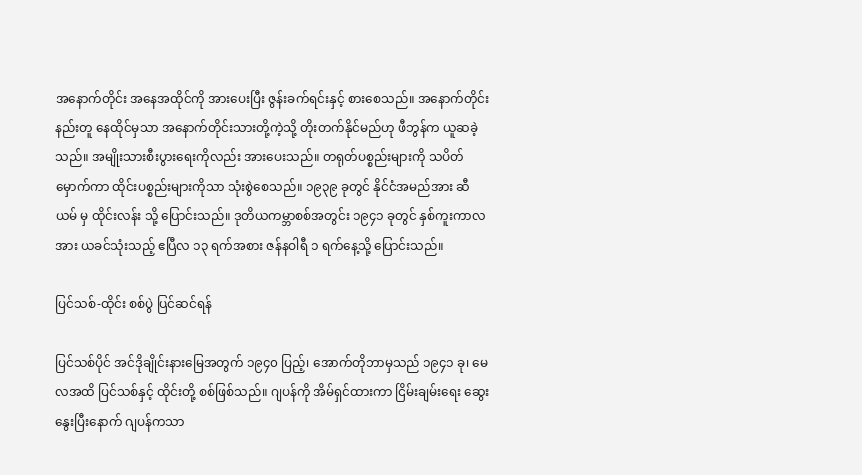အနောက်တိုင်း အနေအထိုင်ကို အားပေးပြီး ဇွန်းခက်ရင်းနှင့် စားစေသည်။ အနောက်တိုင်းနည်းတူ နေထိုင်မှသာ အနောက်တိုင်းသားတို့ကဲ့သို့ တိုးတက်နိုင်မည်ဟု ဖီဘွန်က ယူဆခဲ့သည်။ အမျိုးသားစီးပွားရေးကိုလည်း အားပေးသည်။ တရုတ်ပစ္စည်းများကို သပိတ်မှောက်ကာ ထိုင်းပစ္စည်းများကိုသာ သုံးစွဲစေသည်။ ၁၉၃၉ ခုတွင် နိုင်ငံအမည်အား ဆီယမ် မှ ထိုင်းလန်း သို့ ပြောင်းသည်။ ဒုတိယကမ္ဘာစစ်အတွင်း ၁၉၄၁ ခုတွင် နှစ်ကူးကာလအား ယခင်သုံးသည့် ဧပြီလ ၁၃ ရက်အစား ဇန်နဝါရီ ၁ ရက်နေ့သို့ ပြောင်းသည်။

ပြင်သစ်-ထိုင်း စစ်ပွဲ ပြင်ဆင်ရန်

ပြင်သစ်ပိုင် အင်ဒိုချိုင်းနားမြေအတွက် ၁၉၄၀ ပြည့်၊ အောက်တိုဘာမှသည် ၁၉၄၁ ခု၊ မေလအထိ ပြင်သစ်နှင့် ထိုင်းတို့ စစ်ဖြစ်သည်။ ဂျပန်ကို အိမ်ရှင်ထားကာ ငြိမ်းချမ်းရေး ဆွေးနွေးပြီးနောက် ဂျပန်ကသာ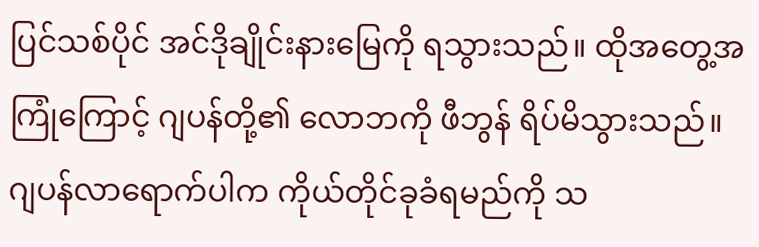ပြင်သစ်ပိုင် အင်ဒိုချိုင်းနားမြေကို ရသွားသည်။ ထိုအတွေ့အကြုံကြောင့် ဂျပန်တို့၏ လောဘကို ဖီဘွန် ရိပ်မိသွားသည်။ ဂျပန်လာရောက်ပါက ကိုယ်တိုင်ခုခံရမည်ကို သ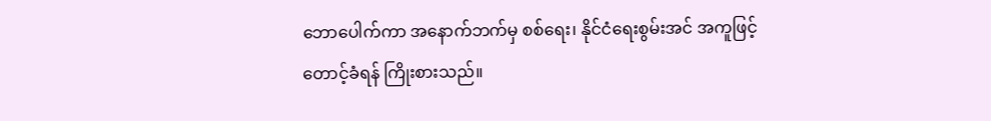ဘောပေါက်ကာ အနောက်ဘက်မှ စစ်ရေး၊ နိုင်ငံရေးစွမ်းအင် အကူဖြင့် တောင့်ခံရန် ကြိုးစားသည်။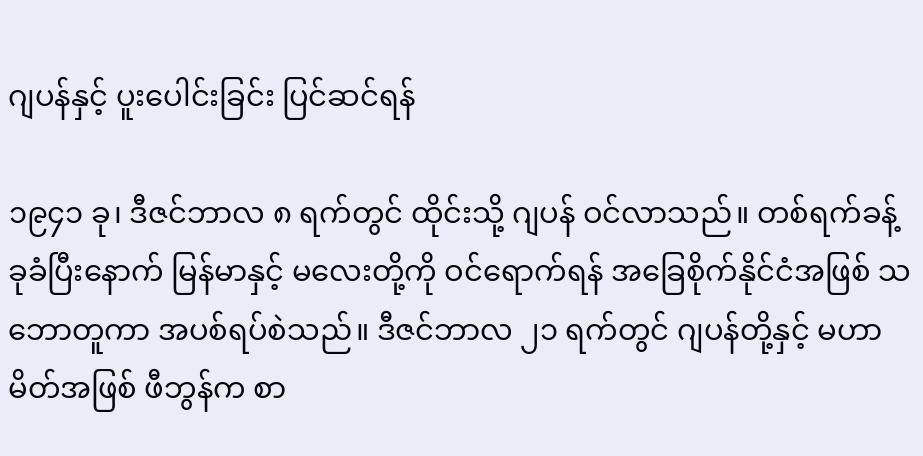ဂျပန်နှင့် ပူးပေါင်းခြင်း ပြင်ဆင်ရန်

၁၉၄၁ ခု၊ ဒီဇင်ဘာလ ၈ ရက်တွင် ထိုင်းသို့ ဂျပန် ဝင်လာသည်။ တစ်ရက်ခန့် ခုခံပြီးနောက် မြန်မာနှင့် မလေးတို့ကို ဝင်ရောက်ရန် အခြေစိုက်နိုင်ငံအဖြစ် သဘောတူကာ အပစ်ရပ်စဲသည်။ ဒီဇင်ဘာလ ၂၁ ရက်တွင် ဂျပန်တို့နှင့် မဟာမိတ်အဖြစ် ဖီဘွန်က စာ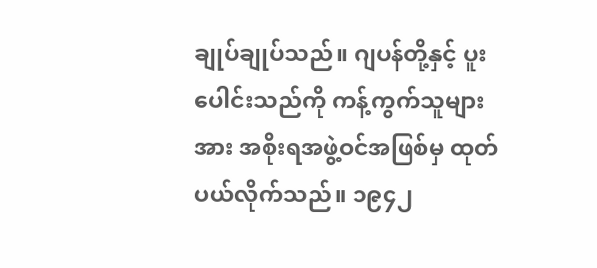ချုပ်ချုပ်သည်။ ဂျပန်တို့နှင့် ပူးပေါင်းသည်ကို ကန့်ကွက်သူများအား အစိုးရအဖွဲ့ဝင်အဖြစ်မှ ထုတ်ပယ်လိုက်သည်။ ၁၉၄၂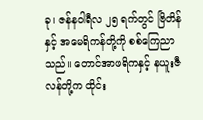ခု၊ ဇန်နဝါရီလ ၂၅ ရက်တွင် ဗြိတိန်နှင့် အမေရိကန်တို့ကို စစ်ကြေညာသည်။ တောင်အာဖရိကနှင့် နယူးဇီလန်တို့က ထိုင်း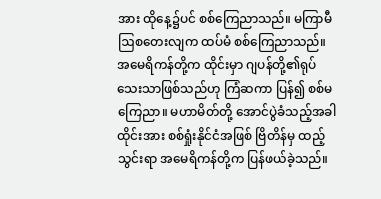အား ထိုနေ့၌ပင် စစ်ကြေညာသည်။ မကြာမီ ဩစတေးလျက ထပ်မံ စစ်ကြေညာသည်။ အမေရိကန်တို့က ထိုင်းမှာ ဂျပန်တို့၏ရုပ်သေးသာဖြစ်သည်ဟု ကြံဆကာ ပြန်၍ စစ်မကြေညာ။ မဟာမိတ်တို့ အောင်ပွဲခံသည့်အခါ ထိုင်းအား စစ်ရှုံးနိုင်ငံအဖြစ် ဗြိတိန်မှ ထည့်သွင်းရာ အမေရိကန်တို့က ပြန်ဖယ်ခဲ့သည်။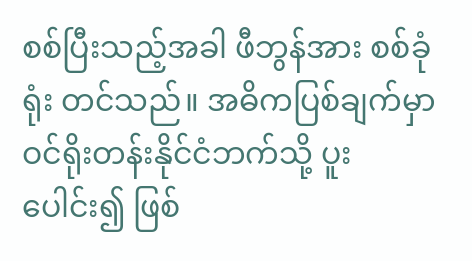စစ်ပြီးသည့်အခါ ဖီဘွန်အား စစ်ခုံရုံး တင်သည်။ အဓိကပြစ်ချက်မှာ ဝင်ရိုးတန်းနိုင်ငံဘက်သို့ ပူးပေါင်း၍ ဖြစ်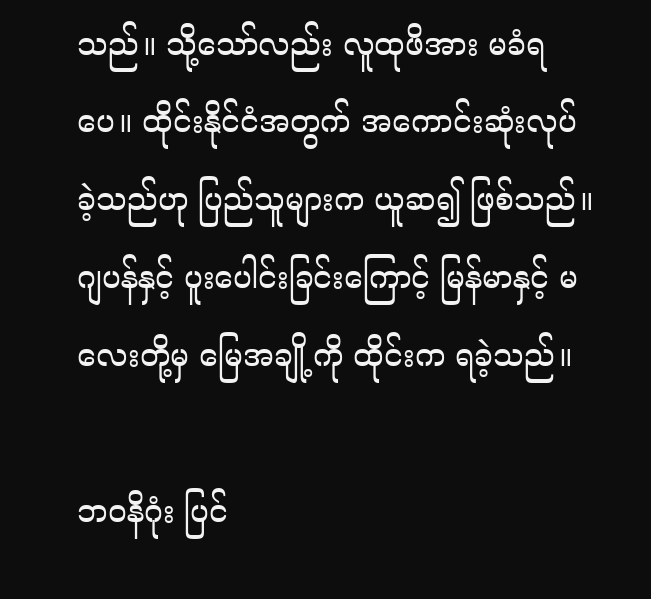သည်။ သို့သော်လည်း လူထုဖိအား မခံရပေ။ ထိုင်းနိုင်ငံအတွက် အကောင်းဆုံးလုပ်ခဲ့သည်ဟု ပြည်သူများက ယူဆ၍ ဖြစ်သည်။ ဂျပန်နှင့် ပူးပေါင်းခြင်းကြောင့် မြန်မာနှင့် မလေးတို့မှ မြေအချို့ကို ထိုင်းက ရခဲ့သည်။

ဘဝနိဂုံး ပြင်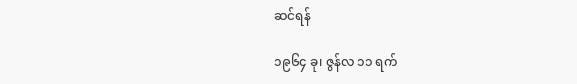ဆင်ရန်

၁၉၆၄ ခု၊ ဇွန်လ ၁၁ ရက်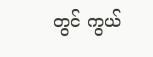တွင် ကွယ်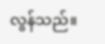လွန်သည်။